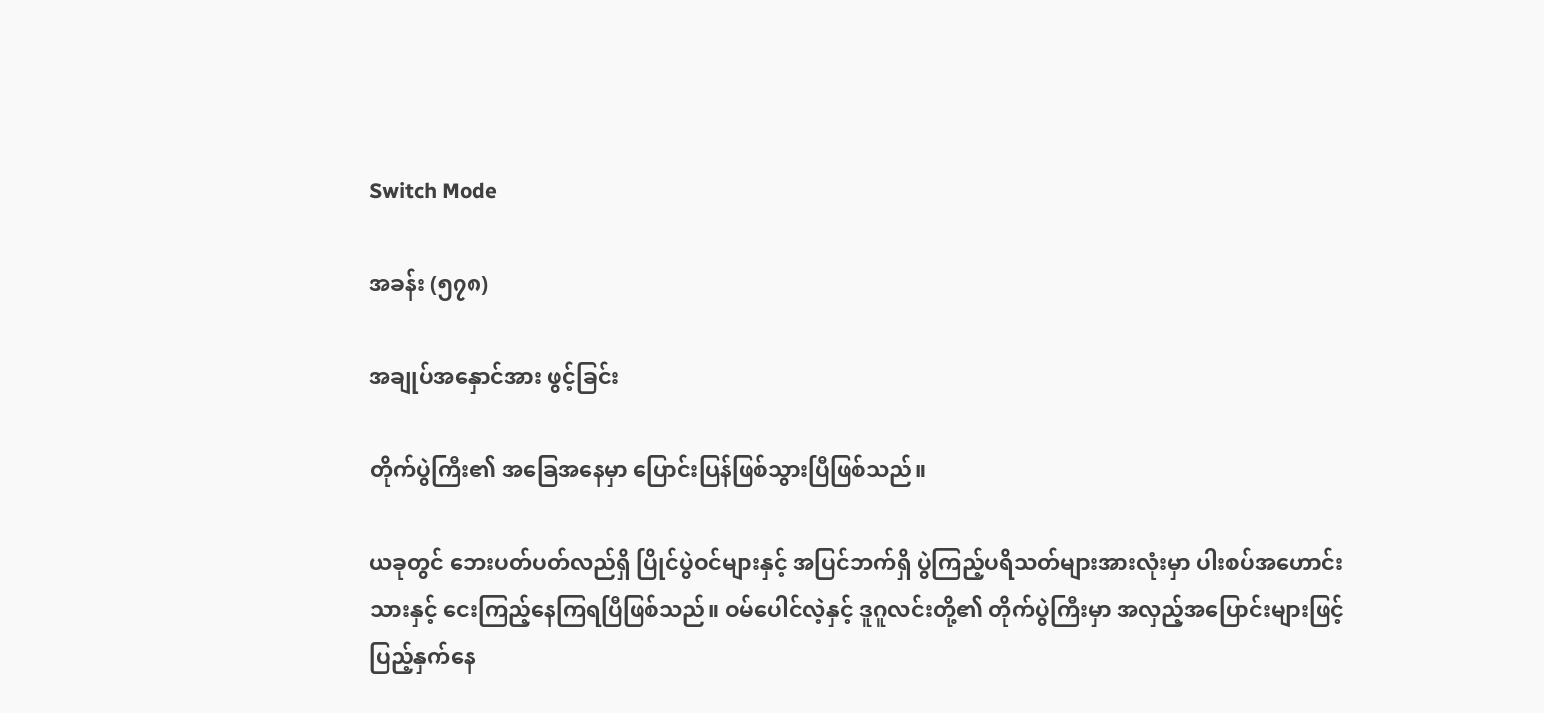Switch Mode

အခန်း (၅၇၈)

အချုပ်အနှောင်အား ဖွင့်ခြင်း

တိုက်ပွဲကြီး၏ အခြေအနေမှာ ပြောင်းပြန်ဖြစ်သွားပြီဖြစ်သည်။

ယခုတွင် ဘေးပတ်ပတ်လည်ရှိ ပြိုင်ပွဲဝင်များနှင့် အပြင်ဘက်ရှိ ပွဲကြည့်ပရိသတ်များအားလုံးမှာ ပါးစပ်အဟောင်းသားနှင့် ငေးကြည့်နေကြရပြီဖြစ်သည်။ ဝမ်ပေါင်လဲ့နှင့် ဒူဂူလင်းတို့၏ တိုက်ပွဲကြီးမှာ အလှည့်အပြောင်းများဖြင့် ပြည့်နှက်နေ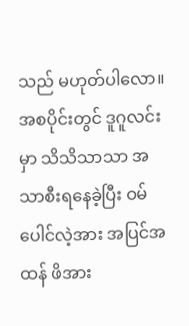သည် မဟုတ်ပါလော။ အစပိုင်းတွင် ဒူဂူလင်းမှာ သိသိသာသာ အသာစီးရနေခဲ့ပြီး ဝမ်ပေါင်လဲ့အား အပြင်အထန် ဖိအား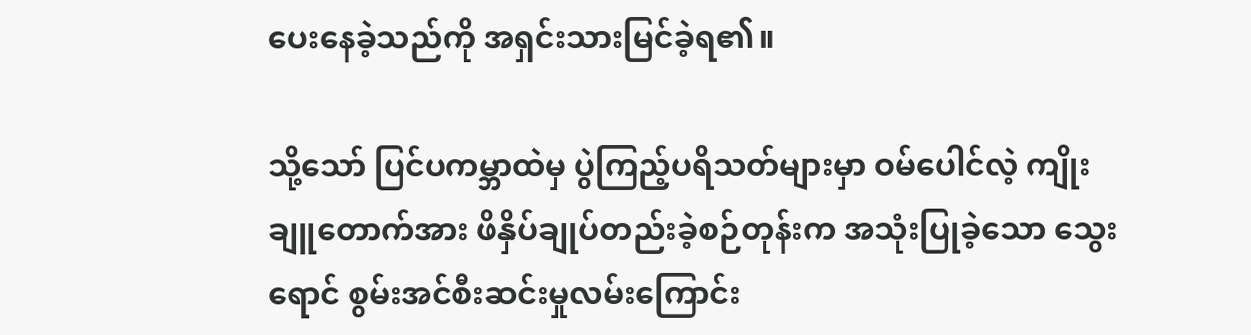ပေးနေခဲ့သည်ကို အရှင်းသားမြင်ခဲ့ရ၏။

သို့သော် ပြင်ပကမ္ဘာထဲမှ ပွဲကြည့်ပရိသတ်များမှာ ဝမ်ပေါင်လဲ့ ကျိုးချူတောက်အား ဖိနှိပ်ချုပ်တည်းခဲ့စဉ်တုန်းက အသုံးပြုခဲ့သော သွေးရောင် စွမ်းအင်စီးဆင်းမှုလမ်းကြောင်း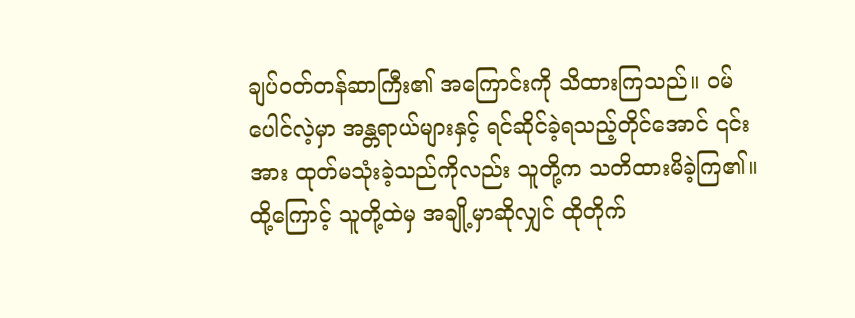ချပ်ဝတ်တန်ဆာကြီး၏ အကြောင်းကို သိထားကြသည်။ ဝမ်ပေါင်လဲ့မှာ အန္တရာယ်များနှင့် ရင်ဆိုင်ခဲ့ရသည့်တိုင်အောင် ၎င်းအား ထုတ်မသုံးခဲ့သည်ကိုလည်း သူတို့က သတိထားမိခဲ့ကြ၏။ ထို့ကြောင့် သူတို့ထဲမှ အချို့မှာဆိုလျှင် ထိုတိုက်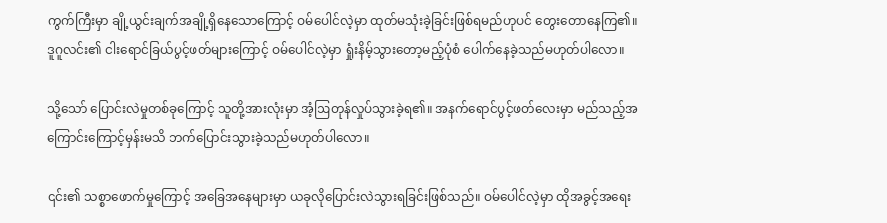ကွက်ကြီးမှာ ချို့ယွင်းချက်အချို့ရှိနေသောကြောင့် ဝမ်ပေါင်လဲ့မှာ ထုတ်မသုံးခဲ့ခြင်းဖြစ်ရမည်ဟုပင် တွေးတောနေကြ၏။ ဒူဂူလင်း၏ ငါးရောင်ခြယ်ပွင့်ဖတ်များကြောင့် ဝမ်ပေါင်လဲ့မှာ ရှုံးနိမ့်သွားတော့မည့်ပုံစံ ပေါက်နေခဲ့သည်မဟုတ်ပါလော။

သို့သော် ပြောင်းလဲမှုတစ်ခုကြောင့် သူတို့အားလုံးမှာ အံ့ဩတုန်လှုပ်သွားခဲ့ရ၏။ အနက်ရောင်ပွင့်ဖတ်လေးမှာ မည်သည့်အကြောင်းကြောင့်မှန်းမသိ ဘက်ပြောင်းသွားခဲ့သည်မဟုတ်ပါလော။

၎င်း၏ သစ္စာဖောက်မှုကြောင့် အခြေအနေများမှာ ယခုလိုပြောင်းလဲသွားရခြင်းဖြစ်သည်။ ဝမ်ပေါင်လဲ့မှာ ထိုအခွင့်အရေး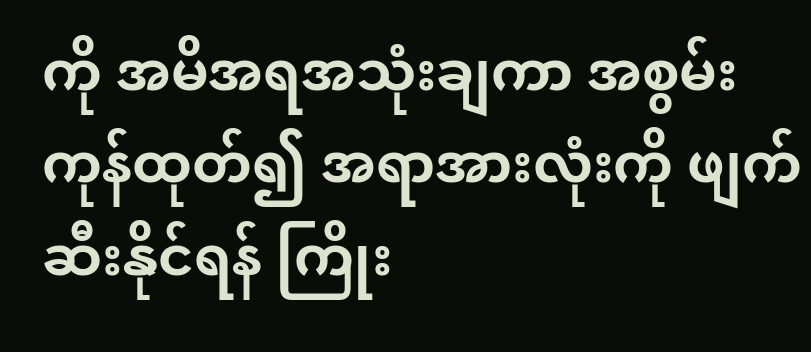ကို အမိအရအသုံးချကာ အစွမ်းကုန်ထုတ်၍ အရာအားလုံးကို ဖျက်ဆီးနိုင်ရန် ကြိုး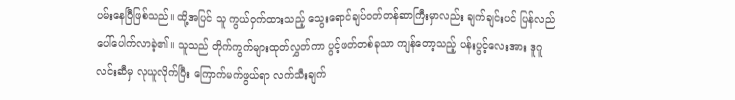ပမ်းနေပြီဖြစ်သည်။ ထို့အပြင် သူ ကွယ်ဝှက်ထားသည့် သွေးရောင်ချပ်ဝတ်တန်ဆာကြီးမှာလည်း ချက်ချင်းပင် ပြန်လည်ပေါ်ပေါက်လာခဲ့၏။ သူသည် တိုက်ကွက်များထုတ်လွှတ်ကာ ပွင့်ဖတ်တစ်ခုသာ ကျန်တော့သည့် ပန်းပွင့်လေးအား ဒူဂူလင်းဆီမှ လုယူလိုက်ပြီး ကြောက်မက်ဖွယ်ရာ လက်သီးချက်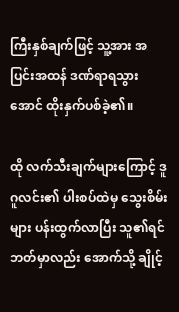ကြီးနှစ်ချက်ဖြင့် သူ့အား အပြင်းအထန် ဒဏ်ရာရသွားအောင် ထိုးနှက်ပစ်ခဲ့၏။

ထို လက်သီးချက်များကြောင့် ဒူဂူလင်း၏ ပါးစပ်ထဲမှ သွေးစိမ်းများ ပန်းထွက်လာပြီး သူ၏ရင်ဘတ်မှာလည်း အောက်သို့ ချိုင့်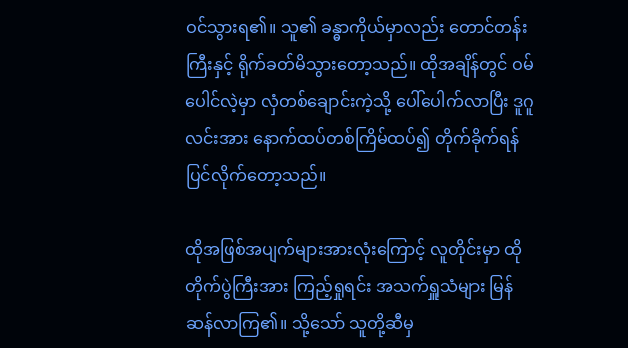ဝင်သွားရ၏။ သူ၏ ခန္ဓာကိုယ်မှာလည်း တောင်တန်းကြီးနှင့် ရိုက်ခတ်မိသွားတော့သည်။ ထိုအချိန်တွင် ဝမ်ပေါင်လဲ့မှာ လှံတစ်ချောင်းကဲ့သို့ ပေါ်ပေါက်လာပြီး ဒူဂူလင်းအား နောက်ထပ်တစ်ကြိမ်ထပ်၍ တိုက်ခိုက်ရန် ပြင်လိုက်တော့သည်။

ထိုအဖြစ်အပျက်များအားလုံးကြောင့် လူတိုင်းမှာ ထိုတိုက်ပွဲကြီးအား ကြည့်ရှုရင်း အသက်ရှူသံများ မြန်ဆန်လာကြ၏။ သို့သော် သူတို့ဆီမှ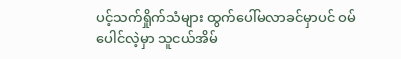ပင့်သက်ရှိုက်သံများ ထွက်ပေါ်မလာခင်မှာပင် ဝမ်ပေါင်လဲ့မှာ သူငယ်အိမ်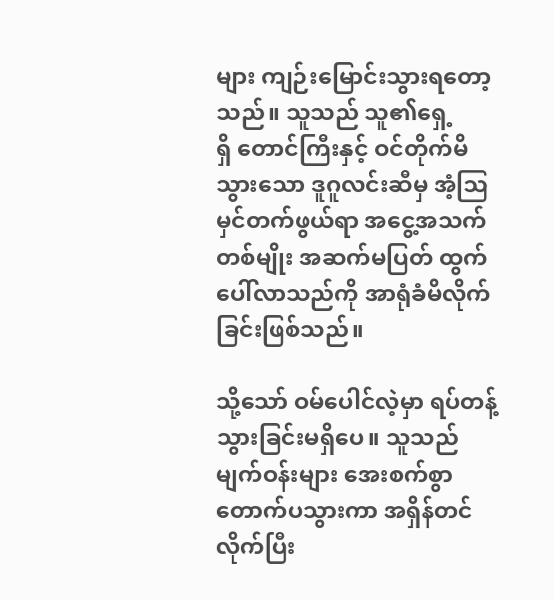များ ကျဉ်းမြောင်းသွားရတော့သည်။ သူသည် သူ၏ရှေ့ရှိ ‌တောင်ကြီးနှင့် ဝင်တိုက်မိသွားသော ဒူဂူလင်းဆီမှ အံ့ဩမှင်တက်ဖွယ်ရာ အငွေ့အသက်တစ်မျိုး အဆက်မပြတ် ထွက်ပေါ်လာသည်ကို အာရုံခံမိလိုက်ခြင်းဖြစ်သည်။

သို့သော် ဝမ်ပေါင်လဲ့မှာ ရပ်တန့်သွားခြင်းမရှိပေ။ သူသည် မျက်ဝန်းများ အေးစက်စွာတောက်ပသွားကာ အရှိန်တင်လိုက်ပြီး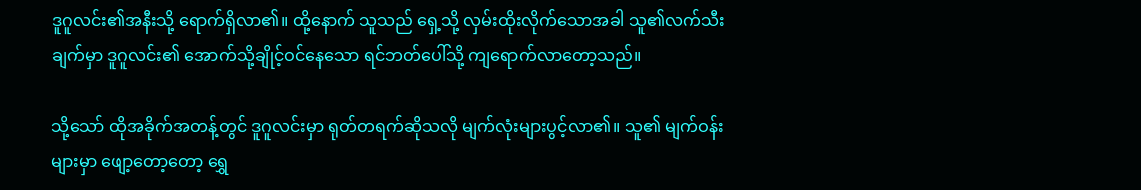ဒူဂူလင်း၏အနီးသို့ ရောက်ရှိလာ၏။ ထို့နောက် သူသည် ရှေ့သို့ လှမ်းထိုးလိုက်သောအခါ သူ၏လက်သီးချက်မှာ ဒူဂူလင်း၏ အောက်သို့ချိုင့်ဝင်နေသော ရင်ဘတ်ပေါ်သို့ ကျရောက်လာတော့သည်။

သို့သော် ထိုအခိုက်အတန့်တွင် ဒူဂူလင်းမှာ ရုတ်တရက်ဆိုသလို မျက်လုံးများပွင့်လာ၏။ သူ၏ မျက်ဝန်းများမှာ ဖျော့တော့တော့ ရွှေ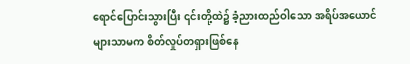ရောင်ပြောင်းသွားပြီး ၎င်းတို့ထဲ၌ ခံ့ညားထည်ဝါသော အရိပ်အယောင်များသာမက စိတ်လှုပ်တရှားဖြစ်နေ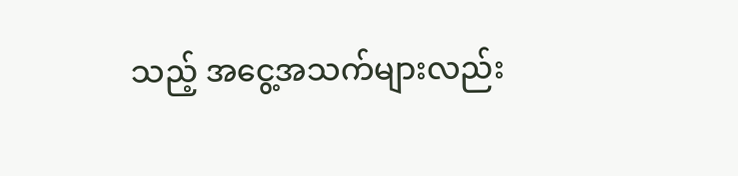သည့် အငွေ့အသက်များလည်း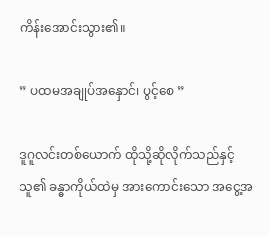ကိန်းအောင်းသွား၏။

” ပထမအချုပ်အနှောင်၊ ပွင့်စေ ”

ဒူဂူလင်းတစ်ယောက် ထိုသို့ဆိုလိုက်သည်နှင့် သူ၏ ခန္ဓာကိုယ်ထဲမှ အားကောင်းသော အငွေ့အ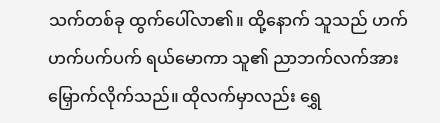သက်တစ်ခု ထွက်ပေါ်လာ၏။ ထို့နောက် သူသည် ဟက်ဟက်ပက်ပက် ရယ်မောကာ သူ၏ ညာဘက်လက်အား မြှောက်လိုက်သည်။ ထိုလက်မှာလည်း ရွှေ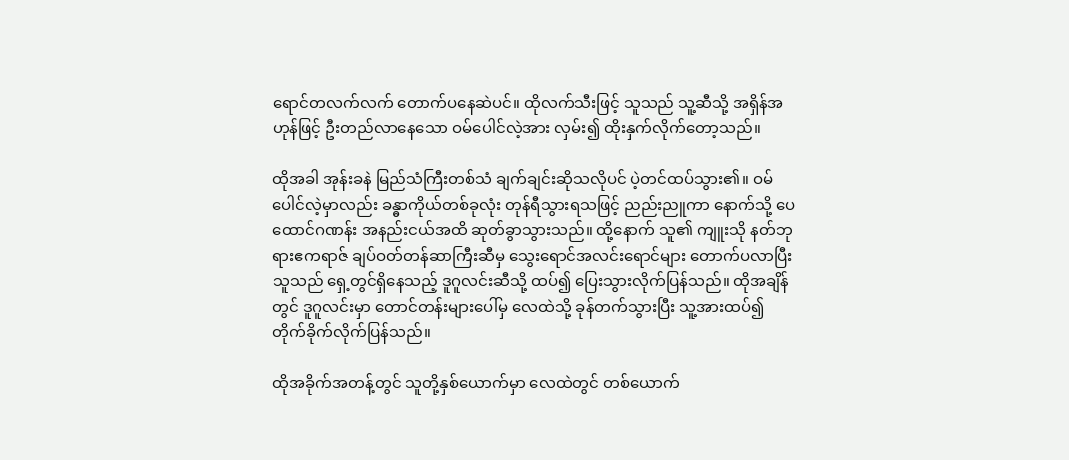ရောင်တလက်လက် တောက်ပနေဆဲပင်။ ထိုလက်သီးဖြင့် သူသည် သူ့ဆီသို့ အရှိန်အဟုန်ဖြင့် ဦးတည်လာနေသော ဝမ်ပေါင်လဲ့အား လှမ်း၍ ထိုးနှက်လိုက်တော့သည်။

ထိုအခါ အုန်းခနဲ မြည်သံကြီးတစ်သံ ချက်ချင်းဆိုသလိုပင် ပဲ့တင်ထပ်သွား၏။ ဝမ်ပေါင်လဲ့မှာလည်း ခန္ဓာကိုယ်တစ်ခုလုံး တုန်ရီသွားရသဖြင့် ညည်းညူကာ နောက်သို့ ပေထောင်ဂဏန်း အနည်းငယ်အထိ ဆုတ်ခွာသွားသည်။ ထို့နောက် သူ၏ ကျူးသို နတ်ဘုရားဧကရာဇ် ချပ်ဝတ်တန်ဆာကြီးဆီမှ သွေးရောင်အလင်းရောင်များ တောက်ပလာပြီး သူသည် ရှေ့တွင်ရှိနေသည့် ဒူဂူလင်းဆီသို့ ထပ်၍ ပြေးသွားလိုက်ပြန်သည်။ ထိုအချိန်တွင် ဒူဂူလင်းမှာ တောင်တန်းများပေါ်မှ လေထဲသို့ ခုန်တက်သွားပြီး သူ့အားထပ်၍ တိုက်ခိုက်လိုက်ပြန်သည်။

ထိုအခိုက်အတန့်တွင် သူတို့နှစ်ယောက်မှာ လေထဲတွင် တစ်ယောက်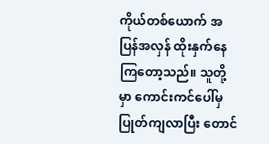ကိုယ်တစ်ယောက် အပြန်အလှန် ထိုးနှက်နေကြတော့သည်။ သူတို့မှာ ကောင်းကင်ပေါ်မှပြုတ်ကျလာပြီး တောင်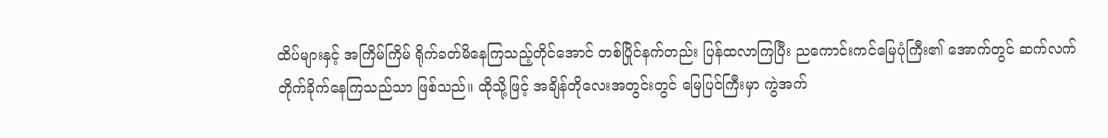ထိပ်များနှင့် အကြိမ်ကြိမ် ရိုက်ခတ်မိနေကြသည့်တိုင်အောင် တစ်ပြိုင်နက်တည်း ပြန်ထလာကြပြီး ညကောင်းကင်မြေပုံကြီး၏ အောက်တွင် ဆက်လက် တိုက်ခိုက်နေကြသည်သာ ဖြစ်သည်။ ထိုသို့ဖြင့် အချိန်တိုလေးအတွင်းတွင် မြေပြင်ကြီးမှာ ကွဲအက်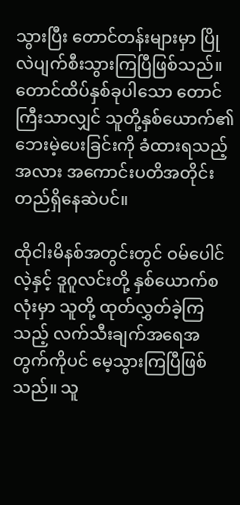သွားပြီး တောင်တန်းများမှာ ပြိုလဲပျက်စီးသွားကြပြီဖြစ်သည်။ တောင်ထိပ်နှစ်ခုပါသော တောင်ကြီးသာလျှင် သူတို့နှစ်ယောက်၏ ဘေးမဲ့ပေးခြင်းကို ခံထားရသည့်အလား အကောင်းပတိအတိုင်း တည်ရှိနေဆဲပင်။

ထိုငါးမိနစ်အတွင်းတွင် ဝမ်ပေါင်လဲ့နှင့် ဒူဂူလင်းတို့ နှစ်ယောက်စလုံးမှာ သူတို့ ထုတ်လွှတ်ခဲ့ကြသည့် လက်သီးချက်အရေအတွက်ကိုပင် မေ့သွားကြပြီဖြစ်သည်။ သူ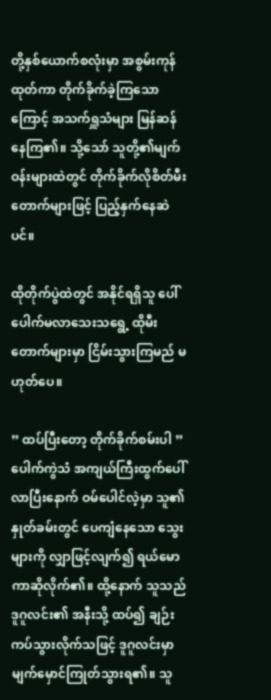တို့နှစ်ယောက်စလုံးမှာ အစွမ်းကုန်ထုတ်ကာ တိုက်ခိုက်ခဲ့ကြသောကြောင့် အသက်ရှူသံများ မြန်ဆန်နေကြ၏။ သို့သော် သူတို့၏မျက်ဝန်းများထဲတွင် တိုက်ခိုက်လိုစိတ်မီးတောက်များဖြင့် ပြည့်နှက်နေဆဲပင်။

ထိုတိုက်ပွဲထဲတွင် အနိုင်ရရှိသူ ပေါ်ပေါက်မလာသေးသရွေ့ ထိုမီးတောက်များမှာ ငြိမ်းသွားကြမည် မဟုတ်ပေ။

” ထပ်ပြီးတော့ တိုက်ခိုက်စမ်းပါ ” ပေါက်ကွဲသံ အကျယ်ကြီးထွက်ပေါ်လာပြီးနောက် ဝမ်ပေါင်လဲ့မှာ သူ၏နှုတ်ခမ်းတွင် ပေကျံနေသော သွေးများကို လျှာဖြင့်လျက်၍ ရယ်မောကာဆိုလိုက်၏။ ထို့နောက် သူသည် ဒူဂူလင်း၏ အနီးသို့ ထပ်၍ ချဉ်းကပ်သွားလိုက်သဖြင့် ဒူဂူလင်းမှာ မျက်မှောင်ကြုတ်သွားရ၏။ သူ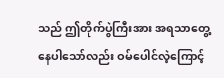သည် ဤတိုက်ပွဲကြီးအား အရသာတွေ့နေပါသော်လည်း ဝမ်ပေါင်လဲ့ကြောင့်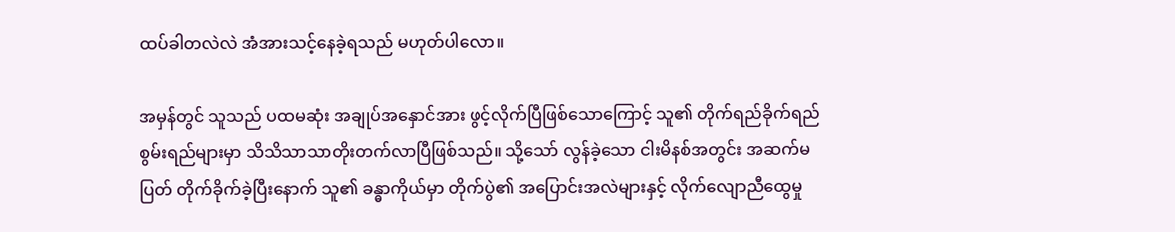ထပ်ခါတလဲလဲ အံအားသင့်နေခဲ့ရသည် မဟုတ်ပါလော။

အမှန်တွင် သူသည် ပထမဆုံး အချုပ်အနှောင်အား ဖွင့်လိုက်ပြီဖြစ်သောကြောင့် သူ၏ တိုက်ရည်ခိုက်ရည် စွမ်းရည်များမှာ သိသိသာသာတိုးတက်လာပြီဖြစ်သည်။ သို့သော် လွန်ခဲ့သော ငါးမိနစ်အတွင်း အဆက်မပြတ် တိုက်ခိုက်ခဲ့ပြီးနောက် သူ၏ ခန္ဓာကိုယ်မှာ တိုက်ပွဲ၏ အပြောင်းအလဲများနှင့် လိုက်လျောညီထွေမှု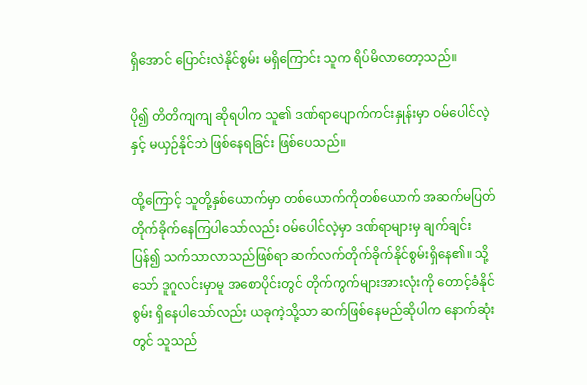ရှိအောင် ပြောင်းလဲနိုင်စွမ်း မရှိကြောင်း သူက ရိပ်မိလာတော့သည်။

ပို၍ တိတိကျကျ ဆိုရပါက သူ၏ ဒဏ်ရာပျောက်ကင်းနှုန်းမှာ ဝမ်ပေါင်လဲ့နှင့် မယှဉ်နိုင်ဘဲ ဖြစ်နေရခြင်း ဖြစ်ပေသည်။

ထို့ကြောင့် သူတို့နှစ်ယောက်မှာ တစ်ယောက်ကိုတစ်ယောက် အဆက်မပြတ် တိုက်ခိုက်နေကြပါသော်လည်း ဝမ်ပေါင်လဲ့မှာ ဒဏ်ရာများမှ ချက်ချင်းပြန်၍ သက်သာလာသည်ဖြစ်ရာ ဆက်လက်တိုက်ခိုက်နိုင်စွမ်းရှိနေ၏။ သို့သော် ဒူဂူလင်းမှာမူ အစောပိုင်းတွင် တိုက်ကွက်များအားလုံးကို တောင့်ခံနိုင်စွမ်း ရှိနေပါသော်လည်း ယခုကဲ့သို့သာ ဆက်ဖြစ်နေမည်ဆိုပါက နောက်ဆုံးတွင် သူသည်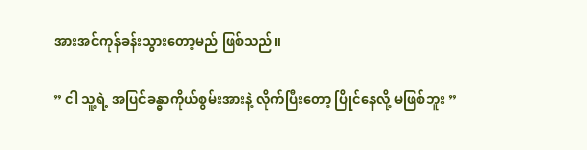အားအင်ကုန်ခန်းသွားတော့မည် ဖြစ်သည်။

” ငါ သူ့ရဲ့ အပြင်ခန္ဓာကိုယ်စွမ်းအားနဲ့ လိုက်ပြီးတော့ ပြိုင်နေလို့ မဖြစ်ဘူး ”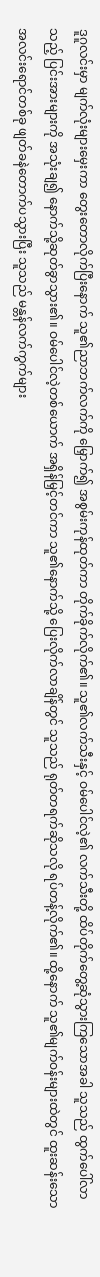ဒူဂူလင်းမှာ မျက်လုံးများမှေးကာ တွေးတောလိုက်ပြီးနောက် သူ၏ညာဘက်လက်ကို မြှောက်၍ အစွမ်းကုန်ထုတ်ကာ တိုက်ခိုက်လိုက်၏။ သူ၏လက်သီးနှင့် ဝမ်ပေါင်လဲ့၏ လက်သီးတို့ ထိပ်တိုက်တွေ့ဆုံသွားကြသောအခါ သူသည် ထွက်ပေါ်လာသည့် ပြင်းအားများကို အသုံးချ၍ နောက်သို့ဆုတ်ခွာသွား၏။ ဝမ်ပေါင်လဲ့တစ်ယောက် အရှိန်မြှင့်တင်ကာ သူ၏နောက်သို့ ပြေးလိုက်လာချိန်တွင် သူသည် ရုတ်တရက်ဆိုသလို ရပ်တန့်လိုက်၏။ ထို့နောက် သူ၏မျက်ဝန်းများထဲတွင် ထူးဆန်းသော အလင်းရောင်တစ်ခု ဖျတ်ခနဲတောက်ပသွားပြီး သူသည် မန္တန်လက်ကွက်များ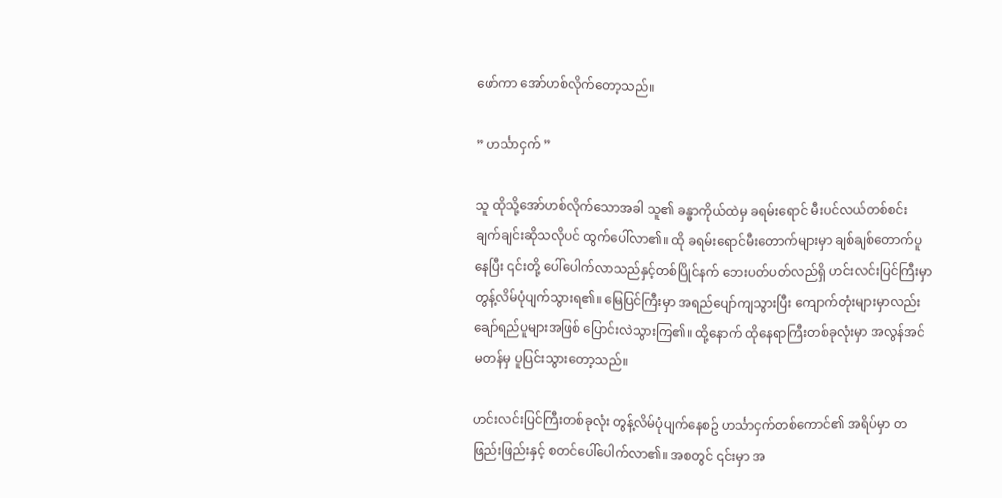ဖော်ကာ အော်ဟစ်လိုက်တော့သည်။

” ဟင်္သာငှက် ”

သူ ထိုသို့အော်ဟစ်လိုက်သောအခါ သူ၏ ခန္ဓာကိုယ်ထဲမှ ခရမ်းရောင် မီးပင်လယ်တစ်စင်း ချက်ချင်းဆိုသလိုပင် ထွက်ပေါ်လာ၏။ ထို ခရမ်းရောင်မီးတောက်များမှာ ချစ်ချစ်တောက်ပူနေပြီး ၎င်းတို့ ပေါ်ပေါက်လာသည်နှင့်တစ်ပြိုင်နက် ဘေးပတ်ပတ်လည်ရှိ ဟင်းလင်းပြင်ကြီးမှာ တွန့်လိမ်ပုံပျက်သွားရ၏။ မြေပြင်ကြီးမှာ အရည်ပျော်ကျသွားပြီး ကျောက်တုံးများမှာလည်း ချော်ရည်ပူများအဖြစ် ပြောင်းလဲသွားကြ၏။ ထို့နောက် ထိုနေရာကြီးတစ်ခုလုံးမှာ အလွန်အင်မတန်မှ ပူပြင်းသွားတော့သည်။

ဟင်းလင်းပြင်ကြီးတစ်ခုလုံး တွန့်လိမ်ပုံပျက်နေစဥ် ဟင်္သာငှက်တစ်ကောင်၏ အရိပ်မှာ တဖြည်းဖြည်းနှင့် စတင်ပေါ်ပေါက်လာ၏။ အစတွင် ၎င်းမှာ အ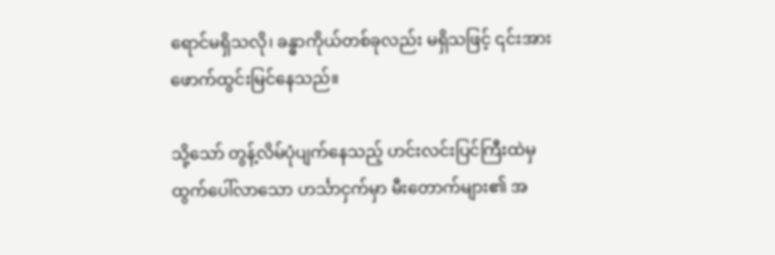ရောင်မရှိသလို၊ ခန္ဓာကိုယ်တစ်ခုလည်း မရှိသဖြင့် ၎င်းအား ဖောက်ထွင်းမြင်နေသည်။

သို့သော် တွန့်လိမ်ပုံပျက်နေသည့် ဟင်းလင်းပြင်ကြီးထဲမှ ထွက်ပေါ်လာသော ဟင်္သာငှက်မှာ မီးတောက်များ၏ အ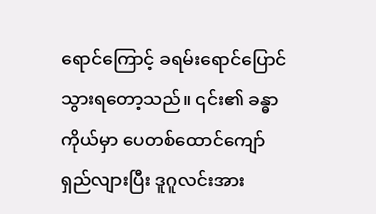ရောင်ကြောင့် ခရမ်းရောင်ပြောင်သွားရတော့သည်။ ၎င်း၏ ခန္ဓာကိုယ်မှာ ပေတစ်ထောင်ကျော် ရှည်လျားပြီး ဒူဂူလင်းအား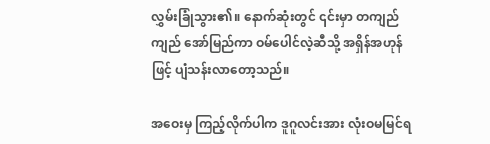လွှမ်းခြုံသွား၏။ နောက်ဆုံးတွင် ၎င်းမှာ တကျည်ကျည် အော်မြည်ကာ ဝမ်ပေါင်လဲ့ဆီသို့ အရှိန်အဟုန်ဖြင့် ပျံသန်းလာတော့သည်။

အဝေးမှ ကြည့်လိုက်ပါက ဒူဂူလင်းအား လုံးဝမမြင်ရ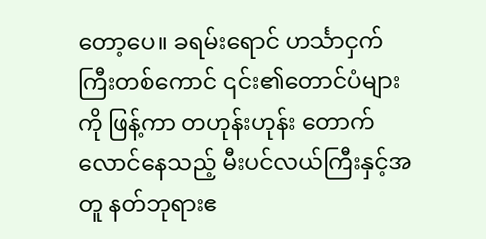တော့ပေ။ ခရမ်းရောင် ဟင်္သာငှက်ကြီးတစ်ကောင် ၎င်း၏တောင်ပံများကို ဖြန့်ကာ တဟုန်းဟုန်း တောက်လောင်နေသည့် မီးပင်လယ်ကြီးနှင့်အတူ နတ်ဘုရားဧ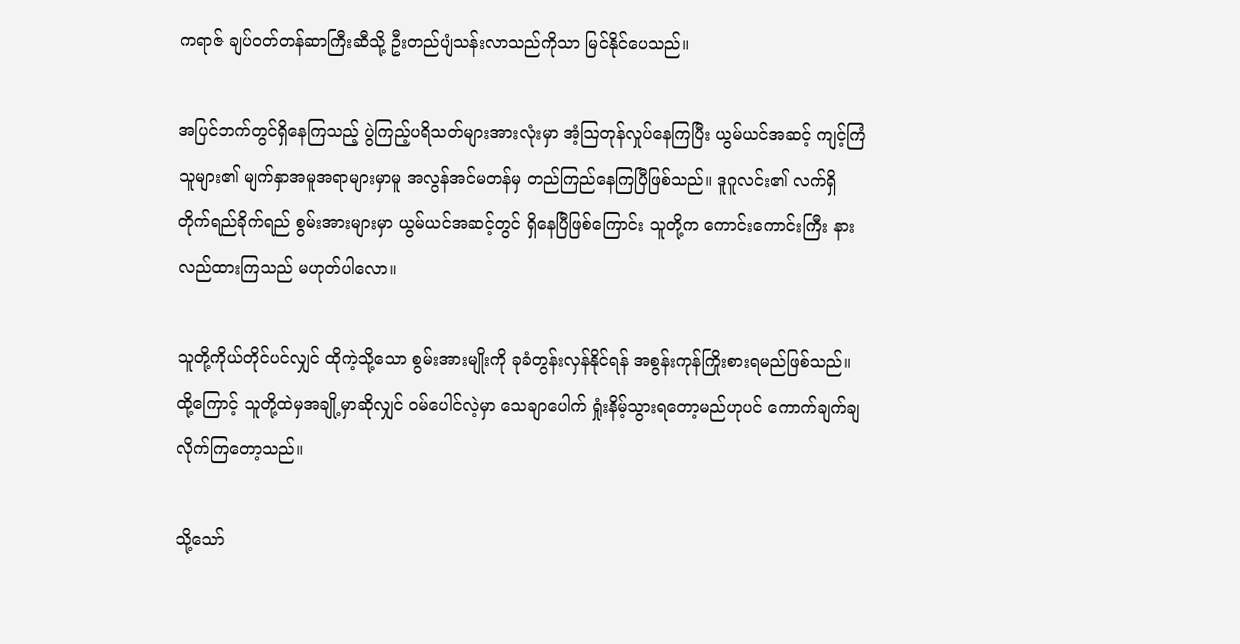ကရာဇ် ချပ်ဝတ်တန်ဆာကြီးဆီသို့ ဦးတည်ပျံသန်းလာသည်ကိုသာ မြင်နိုင်ပေသည်။

အပြင်ဘက်တွင်ရှိနေကြသည့် ပွဲကြည့်ပရိသတ်များအားလုံးမှာ အံ့သြတုန်လှုပ်နေကြပြီး ယွမ်ယင်အဆင့် ကျင့်ကြံသူများ၏ မျက်နှာအမူအရာများမှာမူ အလွန်အင်မတန်မှ တည်ကြည်နေကြပြီဖြစ်သည်။ ဒူဂူလင်း၏ လက်ရှိ တိုက်ရည်ခိုက်ရည် စွမ်းအားများမှာ ယွမ်ယင်အဆင့်တွင် ရှိနေပြီဖြစ်ကြောင်း သူတို့က ကောင်းကောင်းကြီး နားလည်ထားကြသည် မဟုတ်ပါလော။

သူတို့ကိုယ်တိုင်ပင်လျှင် ထိုကဲ့သို့သော စွမ်းအားမျိုးကို ခုခံတွန်းလှန်နိုင်ရန် အစွန်းကုန်ကြိုးစားရမည်ဖြစ်သည်။ ထို့ကြောင့် သူတို့ထဲမှအချို့မှာဆိုလျှင် ဝမ်ပေါင်လဲ့မှာ သေချာပေါက် ရှုံးနိမ့်သွားရတော့မည်ဟုပင် ကောက်ချက်ချလိုက်ကြတော့သည်။

သို့သော်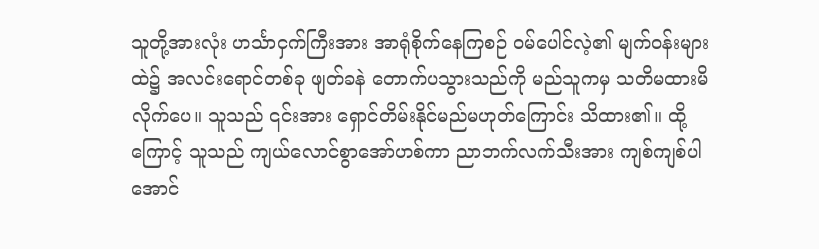သူတို့အားလုံး ဟင်္သာငှက်ကြီးအား အာရုံစိုက်နေကြစဉ် ဝမ်ပေါင်လဲ့၏ မျက်ဝန်းများထဲ၌ အလင်းရောင်တစ်ခု ဖျတ်ခနဲ တောက်ပသွားသည်ကို မည်သူကမှ သတိမထားမိလိုက်ပေ။ သူသည် ၎င်းအား ရှောင်တိမ်းနိုင်မည်မဟုတ်ကြောင်း သိထား၏။ ထို့ကြောင့် သူသည် ကျယ်လောင်စွာအော်ဟစ်ကာ ညာဘက်လက်သီးအား ကျစ်ကျစ်ပါအောင်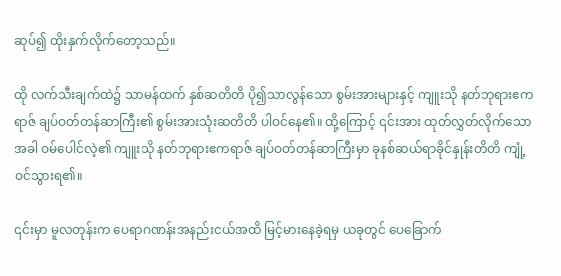ဆုပ်၍ ထိုးနှက်လိုက်တော့သည်။

ထို လက်သီးချက်ထဲ၌ သာမန်ထက် နှစ်ဆတိတိ ပို၍သာလွန်သော စွမ်းအားများနှင့် ကျူးသို နတ်ဘုရားဧကရာဇ် ချပ်ဝတ်တန်ဆာကြီး၏ စွမ်းအားသုံးဆတိတိ ပါဝင်နေ၏။ ထို့ကြောင့် ၎င်းအား ထုတ်လွှတ်လိုက်သောအခါ ဝမ်ပေါင်လဲ့၏ ကျူးသို နတ်ဘုရားဧကရာဇ် ချပ်ဝတ်တန်ဆာကြီးမှာ ခုနစ်ဆယ်ရာခိုင်နှုန်းတိတိ ကျုံ့ဝင်သွားရ၏။

၎င်းမှာ မူလတုန်းက ပေရာဂဏန်းအနည်းငယ်အထိ မြင့်မားနေခဲ့ရမှ ယခုတွင် ပေခြောက်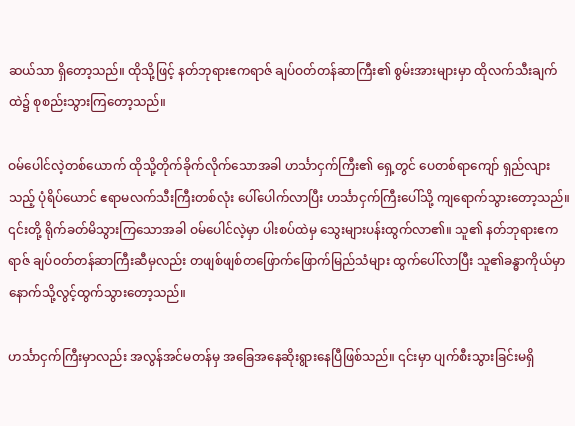ဆယ်သာ ရှိတော့သည်။ ထိုသို့ဖြင့် နတ်ဘုရားဧကရာဇ် ချပ်ဝတ်တန်ဆာကြီး၏ စွမ်းအားများမှာ ထိုလက်သီးချက်ထဲ၌ စုစည်းသွားကြတော့သည်။

ဝမ်ပေါင်လဲ့တစ်ယောက် ထိုသို့တိုက်ခိုက်လိုက်သောအခါ ဟင်္သာငှက်ကြီး၏ ရှေ့တွင် ပေတစ်ရာကျော် ရှည်လျားသည့် ပုံရိပ်ယောင် ဧရာမလက်သီးကြီးတစ်လုံး ပေါ်ပေါက်လာပြီး ဟင်္သာငှက်ကြီးပေါ်သို့ ကျရောက်သွားတော့သည်။ ၎င်းတို့ ရိုက်ခတ်မိသွားကြသောအခါ ဝမ်ပေါင်လဲ့မှာ ပါးစပ်ထဲမှ သွေးများပန်းထွက်လာ၏။ သူ၏ နတ်ဘုရားဧကရာဇ် ချပ်ဝတ်တန်ဆာကြီးဆီမှလည်း တဖျစ်ဖျစ်တဖြောက်ဖြောက်မြည်သံများ ထွက်ပေါ်လာပြီး သူ၏ခန္ဓာကိုယ်မှာ နောက်သို့လွင့်ထွက်သွားတော့သည်။

ဟင်္သာငှက်ကြီးမှာလည်း အလွန်အင်မတန်မှ အခြေအနေဆိုးရွားနေပြီဖြစ်သည်။ ၎င်းမှာ ပျက်စီးသွားခြင်းမရှိ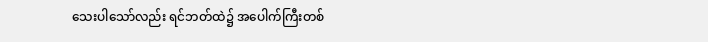သေးပါသော်လည်း ရင်ဘတ်ထဲ၌ အပေါက်ကြီးတစ်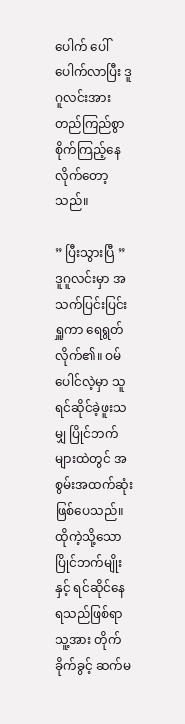ပေါက် ပေါ်ပေါက်လာပြီး ဒူဂူလင်းအား တည်ကြည်စွာ စိုက်ကြည့်နေလိုက်တော့သည်။

” ပြီးသွားပြီ ” ဒူဂူလင်းမှာ အသက်ပြင်းပြင်းရှူကာ ရေရွတ်လိုက်၏။ ဝမ်ပေါင်လဲ့မှာ သူ ရင်ဆိုင်ခဲ့ဖူးသမျှ ပြိုင်ဘက်များထဲတွင် အစွမ်းအထက်ဆုံးဖြစ်ပေသည်။ ထိုကဲ့သို့သော ပြိုင်ဘက်မျိုးနှင့် ရင်ဆိုင်နေရသည်ဖြစ်ရာ သူ့အား တိုက်ခိုက်ခွင့် ဆက်မ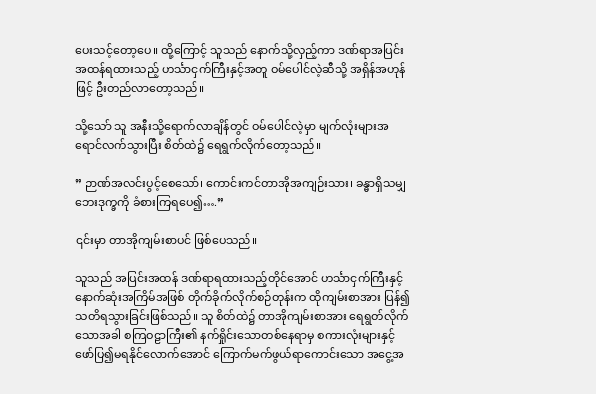ပေးသင့်တော့ပေ။ ထို့ကြောင့် သူသည် နောက်သို့လှည့်ကာ ဒဏ်ရာအပြင်းအထန်ရထားသည့် ဟင်္သာငှက်ကြီးနှင့်အတူ ဝမ်ပေါင်လဲ့ဆီသို့ အရှိန်အဟုန်ဖြင့် ဦးတည်လာတော့သည်။

သို့သော် သူ အနီးသို့ရောက်လာချိန်တွင် ဝမ်ပေါင်လဲ့မှာ မျက်လုံးများအရောင်လက်သွားပြီး စိတ်ထဲ၌ ရေရွက်လိုက်တော့သည်။

” ဉာဏ်အလင်းပွင့်စေသော်၊ ကောင်းကင်တာအိုအကျဉ်းသား၊ ခန္ဓာရှိသမျှ ဘေးဒုက္ခကို ခံစားကြရပေ၍….”

၎င်းမှာ တာအိုကျမ်းစာပင် ဖြစ်ပေသည်။

သူသည် အပြင်းအထန် ဒဏ်ရာရထားသည့်တိုင်အောင် ဟင်္သာငှက်ကြီးနှင့် နောက်ဆုံးအကြိမ်အဖြစ် တိုက်ခိုက်လိုက်စဉ်တုန်းက ထိုကျမ်းစာအား ပြန်၍သတိရသွားခြင်းဖြစ်သည်။ သူ စိတ်ထဲ၌ တာအိုကျမ်းစာအား ရေရွတ်လိုက်သောအခါ စကြဝဠာကြီး၏ နက်ရှိုင်းသောတစ်နေရာမှ စကားလုံးများနှင့် ဖော်ပြ၍မရနိုင်လောက်အောင် ကြောက်မက်ဖွယ်ရာကောင်းသော အငွေ့အ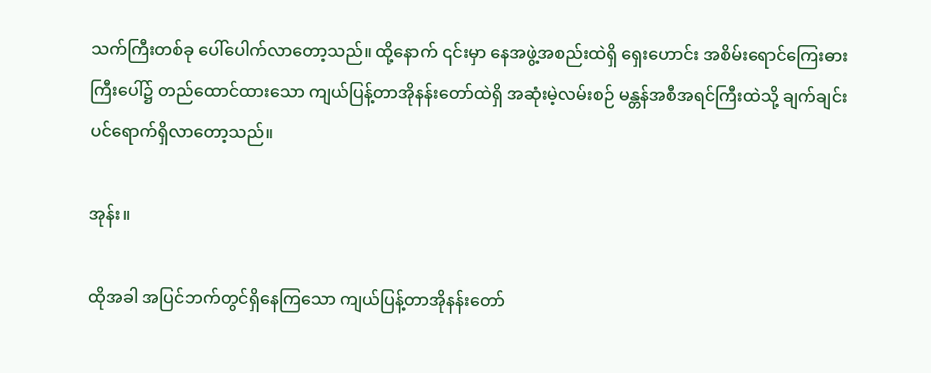သက်ကြီးတစ်ခု ပေါ်ပေါက်လာတော့သည်။ ထို့နောက် ၎င်းမှာ နေအဖွဲ့အစည်းထဲရှိ ရှေးဟောင်း အစိမ်းရောင်ကြေးဓားကြီးပေါ်၌ တည်ထောင်ထားသော ကျယ်ပြန့်တာအိုနန်းတော်ထဲရှိ အဆုံးမဲ့လမ်းစဉ် မန္တန်အစီအရင်ကြီးထဲသို့ ချက်ချင်းပင်ရောက်ရှိလာတော့သည်။

အုန်း။

ထိုအခါ အပြင်ဘက်တွင်ရှိနေကြသော ကျယ်ပြန့်တာအိုနန်းတော်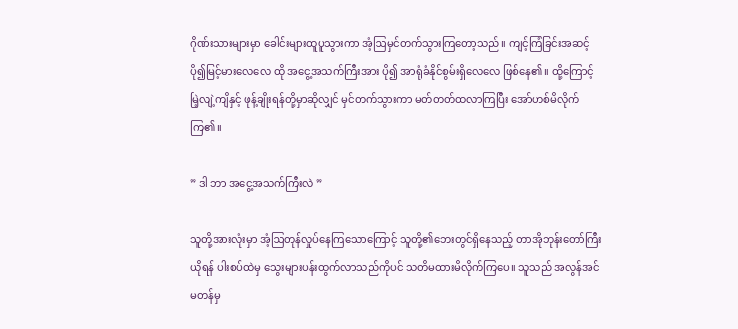ဂိုဏ်းသားများမှာ ခေါင်းများထူပူသွားကာ အံ့ဩမှင်တက်သွားကြတော့သည်။ ကျင့်ကြံခြင်းအဆင့် ပို၍မြင့်မားလေလေ ထို အငွေ့အသက်ကြီးအား ပို၍ အာရုံခံနိုင်စွမ်းရှိလေလေ ဖြစ်နေ၏။ ထို့ကြောင့် မြဲ့လျဲ့ကျိနှင့် ဖုန့်ချိုးရန်တို့မှာဆိုလျှင် မှင်တက်သွားကာ မတ်တတ်ထလာကြပြီး အော်ဟစ်မိလိုက်ကြ၏။

” ဒါ ဘာ အငွေ့အသက်ကြီးလဲ ”

သူတို့အားလုံးမှာ အံ့ဩတုန်လှုပ်နေကြသောကြောင့် သူတို့၏ဘေးတွင်ရှိနေသည့် တာအိုဘုန်းတော်ကြီးယိုရန် ပါးစပ်ထဲမှ သွေးများပန်းထွက်လာသည်ကိုပင် သတိမထားမိလိုက်ကြပေ။ သူသည် အလွန်အင်မတန်မှ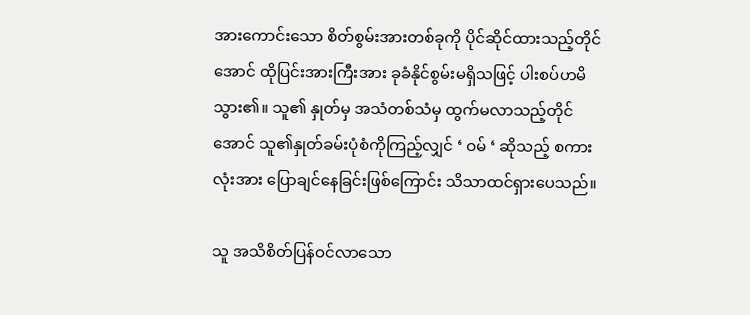အားကောင်းသော စိတ်စွမ်းအားတစ်ခုကို ပိုင်ဆိုင်ထားသည့်တိုင်အောင် ထိုပြင်းအားကြီးအား ခုခံနိုင်စွမ်းမရှိသဖြင့် ပါးစပ်ဟမိသွား၏။ သူ၏ နှုတ်မှ အသံတစ်သံမှ ထွက်မလာသည့်တိုင်အောင် သူ၏နှုတ်ခမ်းပုံစံကိုကြည့်လျှင် ‘ ဝမ် ‘ ဆိုသည့် စကားလုံးအား ပြောချင်နေခြင်းဖြစ်ကြောင်း သိသာထင်ရှားပေသည်။

သူ အသိစိတ်ပြန်ဝင်လာသော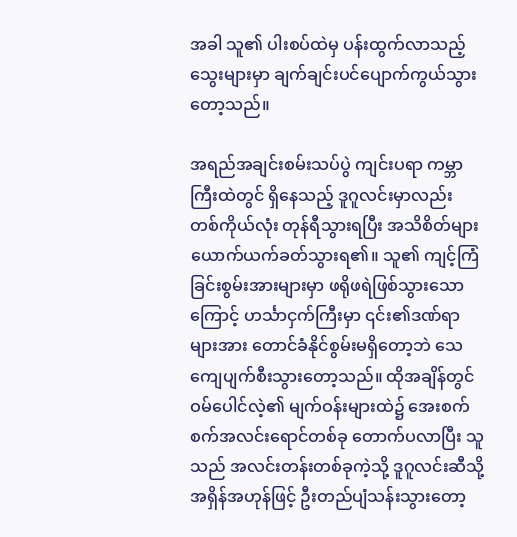အခါ သူ၏ ပါးစပ်ထဲမှ ပန်းထွက်လာသည့် သွေးများမှာ ချက်ချင်းပင်ပျောက်ကွယ်သွားတော့သည်။

အရည်အချင်းစမ်းသပ်ပွဲ ကျင်းပရာ ကမ္ဘာကြီးထဲတွင် ရှိနေသည့် ဒူဂူလင်းမှာလည်း တစ်ကိုယ်လုံး တုန်ရီသွားရပြီး အသိစိတ်များ ယောက်ယက်ခတ်သွားရ၏။ သူ၏ ကျင့်ကြံခြင်းစွမ်းအားများမှာ ဖရိုဖရဲဖြစ်သွားသောကြောင့် ဟင်္သာငှက်ကြီးမှာ ၎င်း၏ဒဏ်ရာများအား တောင်ခံနိုင်စွမ်းမရှိတော့ဘဲ သေကျေပျက်စီးသွားတော့သည်။ ထိုအချိန်တွင် ဝမ်ပေါင်လဲ့၏ မျက်ဝန်းများထဲ၌ အေးစက်စက်အလင်းရောင်တစ်ခု တောက်ပလာပြီး သူသည် အလင်းတန်းတစ်ခုကဲ့သို့ ဒူဂူလင်းဆီသို့ အရှိန်အဟုန်ဖြင့် ဦးတည်ပျံသန်းသွားတော့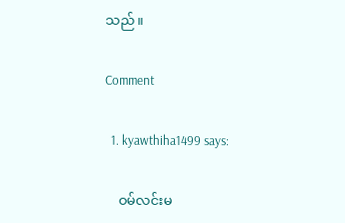သည်။

Comment

  1. kyawthiha1499 says:

    ဝမ်လင်းမ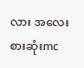လား အလေးစားဆုံးmc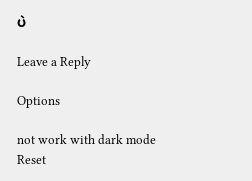ပဲ

Leave a Reply

Options

not work with dark mode
Reset